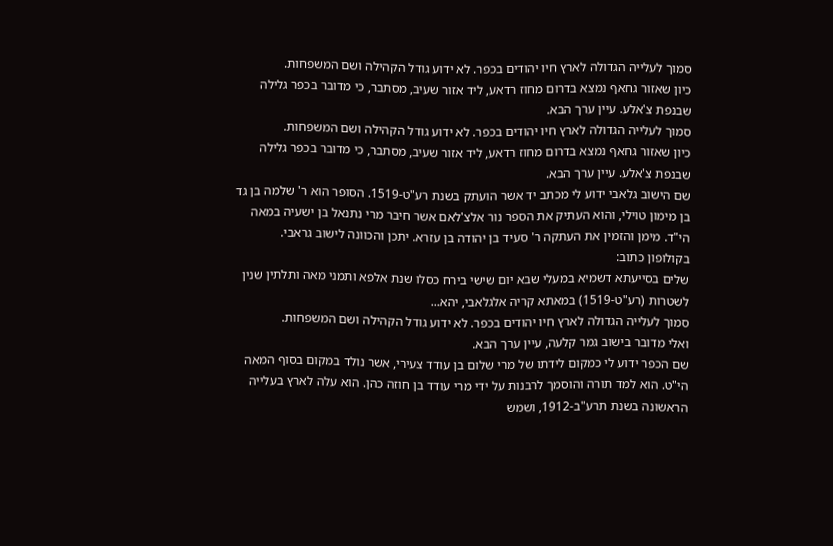סמוך לעלייה הגדולה לארץ חיו יהודים בכפר. לא ידוע גודל הקהילה ושם המשפחות.
כיון שאזור גחאף נמצא בדרום מחוז רדאע, ליד אזור שעיב, מסתבר, כי מדובר בכפר גלילה שבנפת צ'אלע. עיין ערך הבא.
סמוך לעלייה הגדולה לארץ חיו יהודים בכפר. לא ידוע גודל הקהילה ושם המשפחות.
כיון שאזור גחאף נמצא בדרום מחוז רדאע, ליד אזור שעיב, מסתבר, כי מדובר בכפר גלילה שבנפת צ'אלע. עיין ערך הבא.
שם הישוב גלאבי ידוע לי מכתב יד אשר הועתק בשנת רע"ט-1519. הסופר הוא ר' שלמה בן גד בן מימון טוילי, והוא העתיק את הספר נור אלצ'לאם אשר חיבר מרי נתנאל בן ישעיה במאה הי"ד. מימן והזמין את העתקה ר' סעיד בן יהודה בן עזרא. יתכן והכוונה לישוב גראבי.
בקולופון כתוב:
שלים בסייעתא דשמיא במעלי שבא יום שישי בירח כסלו שנת אלפא ותמני מאה ותלתין שנין לשטרות (רע"ט-1519) במאתא קריה אלגלאבי, יהא...
סמוך לעלייה הגדולה לארץ חיו יהודים בכפר. לא ידוע גודל הקהילה ושם המשפחות.
ואלי מדובר בישוב גמר קלעה, עיין ערך הבא.
שם הכפר ידוע לי כמקום לידתו של מרי שלום בן עודד צעירי, אשר נולד במקום בסוף המאה הי"ט. הוא למד תורה והוסמך לרבנות על ידי מרי עודד בן חוזה כהן. הוא עלה לארץ בעלייה הראשונה בשנת תרע"ב-1912, ושמש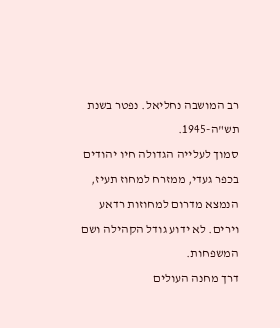רב המושבה נחליאל. נפטר בשנת תש"ה-1945.
סמוך לעלייה הגדולה חיו יהודים בכפר געדי, ממזרח למחוז תעיז, הנמצא מדרום למחוזות רדאע וירים. לא ידוע גודל הקהילה ושם המשפחות.
דרך מחנה העולים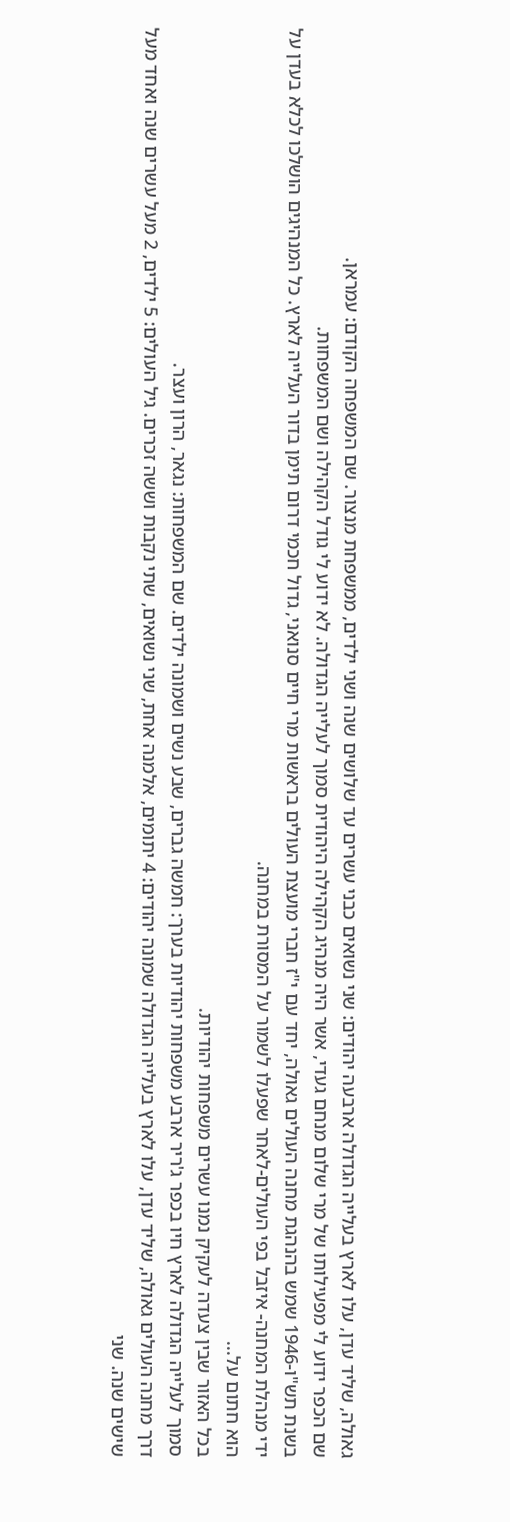גאולה, שליד עדן, עלו לארץ בעלייה הגדולה ארבעה יהודים: שני נשואים כבני עשרים עד שלושים שנה ושני ילדים, ממשפחת מנצור. שם המשפחה הקודם: עמראן.
שם הכפר ידוע לי מפעילותו של מרי שלום מנחם געדי, אשר היה מנהיג הקהילה היהודית סמוך לעלייה הגדולה. לא ידוע לי גודל הקהילה ושם המשפחות.
בשנת תש"ו-1946 שמש בהנהגת מחנה העולים גאולה, יחד עם י"ז חברי מועצת העולים בראשות מרי חיים סנואני, גדול חכמי דרום תימן בדור העלייה לארץ. כל המנהיגים הושלכו לכלא בעדן על ידי מנהלת המחנה- איזבל בפי העולים-לאחר שפעלו לשמור על המסורת במחנה.
הוא חתום על...
בכל האזור שבין צעדה לעקיק נמנו עשרים משפחות יהודיות.
סמוך לעלייה הגדולה לארץ חיו בכפר ג'ריר ארבע משפחות יהודיות בערך: חמשה גברים, שבע נשים ושמונה ילדים. שם המשפחות: נגאר, הרון ועצר.
דרך מחנה העולים גאולה, שליד עדן, עלו לארץ בעלייה הגדולה שמונה יהודים: 4 יתומים, אלמנה אחת, שני נשואים, שתי נקבות וששה זכרים. גיל העולים: 5 ילדים, 2 מעל עשרים שנה ואחד מעל שישים שנה. שני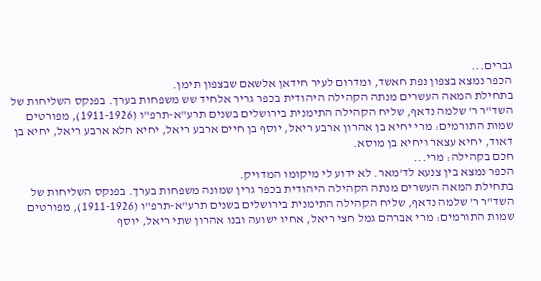גברים...
הכפר נמצא בצפון נפת חאשד, ומדרום לעיר חידאן אלשאם שבצפון תימן.
בתחילת המאה העשרים מנתה הקהילה היהודית בכפר גריר אלחיד שש משפחות בערך. בפנקס השליחות של השד"ר ר' שלמה נדאף, שליח הקהילה התימנית בירושלים בשנים תרע"א-תרפ"ו (1911-1926), מפורטים שמות התורמים: מרי יחיא בן אהרון ארבע ריאל, יוסף בן חיים ארבע ריאל, יחיא חלא ארבע ריאל, יחיא בן דאוד, יחיא עצאר ויחיא בן מוסא.
חכם בקהילה: מרי...
הכפר נמצא בין צנעא לד'מאר. לא ידוע לי מיקומו המדויק.
בתחילת המאה העשרים מנתה הקהילה היהודית בכפר גרין שמונה משפחות בערך. בפנקס השליחות של השד"ר ר' שלמה נדאף, שליח הקהילה התימנית בירושלים בשנים תרע"א-תרפ"ו (1911-1926), מפורטים שמות התורמים: מרי אברהם גמל חצי ריאל, אחיו ישועה ובנו אהרון שתי ריאל, יוסף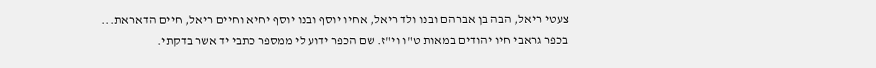צעטי ריאל, הבה בן אברהם ובנו ולד ריאל, אחיו יוסף ובנו יוסף יחיא וחיים ריאל, חיים הדאראת...
בכפר גראבי חיו יהודים במאות ט"ו וי"ז. שם הכפר ידוע לי ממספר כתבי יד אשר בדקתי.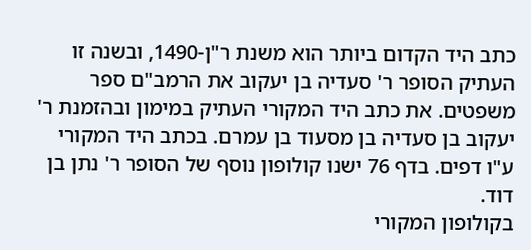כתב היד הקדום ביותר הוא משנת ר"ן-1490, ובשנה זו העתיק הסופר ר' סעדיה בן יעקוב את הרמב"ם ספר משפטים. את כתב היד המקורי העתיק במימון ובהזמנת ר' יעקוב בן סעדיה בן מסעוד בן עמרם. בכתב היד המקורי ע"ו דפים. בדף 76 ישנו קולופון נוסף של הסופר ר' נתן בן דוד.
בקולופון המקורי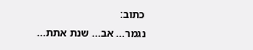כתוב:
נגמר... אב... שנת אתת...